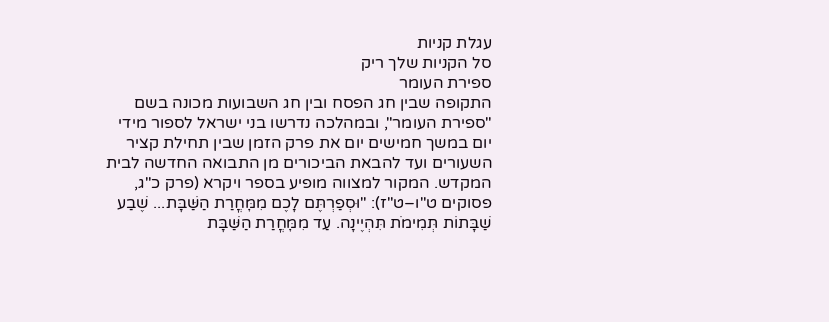עגלת קניות
סל הקניות שלך ריק
ספירת העומר
התקופה שבין חג הפסח ובין חג השבועות מכונה בשם "ספירת העומר", ובמהלכה נדרשו בני ישראל לספור מידי יום במשך חמישים יום את פרק הזמן שבין תחילת קציר השעורים ועד להבאת הביכורים מן התבואה החדשה לבית המקדש. המקור למצווה מופיע בספר ויקרא (פרק כ"ג, פסוקים ט"ו–ט"ז): "וּסְפַרְתֶּם לָכֶם מִמׇּחֳרַת הַשַּׁבָּת... שֶׁבַע שַׁבָּתוֹת תְּמִימֹת תִּהְיֶינָה. עַד מִמׇּחֳרַת הַשַּׁבָּת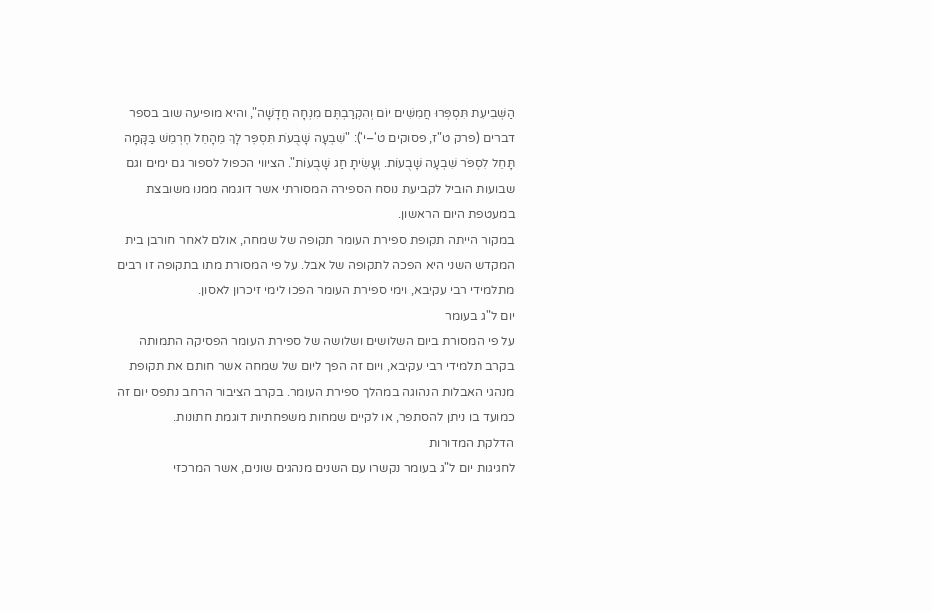הַשְּׁבִיעִת תִּסְפְּרוּ חֲמִשִּׁים יוֹם וְהִקְרַבְתֶּם מִנְחָה חֲדָשָׁה", והיא מופיעה שוב בספר דברים (פרק ט"ז, פסוקים ט'–י'): "שִׁבְעָה שָׁבֻעֹת תִּסְפׇּר לָךְ מֵהָחֵל חֶרְמֵשׁ בַּקָּמָה תָּחֵל לִסְפֹּר שִׁבְעָה שָׁבֻעוֹת. וְעָשִׂיתָ חַג שָׁבֻעוֹת". הציווי הכפול לספור גם ימים וגם שבועות הוביל לקביעת נוסח הספירה המסורתי אשר דוגמה ממנו משובצת במעטפת היום הראשון.
במקור הייתה תקופת ספירת העומר תקופה של שמחה, אולם לאחר חורבן בית המקדש השני היא הפכה לתקופה של אבל. על פי המסורת מתו בתקופה זו רבים מתלמידי רבי עקיבא, וימי ספירת העומר הפכו לימי זיכרון לאסון.
יום ל"ג בעומר
על פי המסורת ביום השלושים ושלושה של ספירת העומר הפסיקה התמותה בקרב תלמידי רבי עקיבא, ויום זה הפך ליום של שמחה אשר חותם את תקופת מנהגי האבלות הנהוגה במהלך ספירת העומר. בקרב הציבור הרחב נתפס יום זה כמועד בו ניתן להסתפר, או לקיים שמחות משפחתיות דוגמת חתונות.
הדלקת המדורות
לחגיגות יום ל"ג בעומר נקשרו עם השנים מנהגים שונים, אשר המרכזי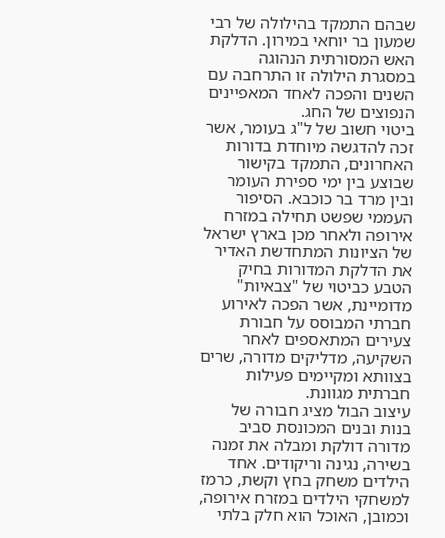שבהם התמקד בהילולה של רבי שמעון בר יוחאי במירון. הדלקת האש המסורתית הנהוגה במסגרת הילולה זו התרחבה עם השנים והפכה לאחד המאפיינים הנפוצים של החג.
ביטוי חשוב של ל"ג בעומר, אשר זכה להדגשה מיוחדת בדורות האחרונים, התמקד בקישור שבוצע בין ימי ספירת העומר ובין מרד בר כוכבא. הסיפור העממי שפשט תחילה במזרח אירופה ולאחר מכן בארץ ישראל של הציונות המתחדשת האדיר את הדלקת המדורות בחיק הטבע כביטוי של "צבאיות" מדומיינת, אשר הפכה לאירוע חברתי המבוסס על חבורת צעירים המתאספים לאחר השקיעה, מדליקים מדורה, שרים בצוותא ומקיימים פעילות חברתית מגוונת.
עיצוב הבול מציג חבורה של בנות ובנים המכונסת סביב מדורה דולקת ומבלה את זמנה בשירה, נגינה וריקודים. אחד הילדים משחק בחץ וקשת, כרמז למשחקי הילדים במזרח אירופה, וכמובן, האוכל הוא חלק בלתי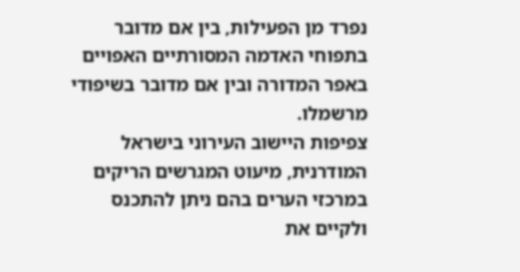נפרד מן הפעילות, בין אם מדובר בתפוחי האדמה המסורתיים האפויים באפר המדורה ובין אם מדובר בשיפודי מרשמלו.
צפיפות היישוב העירוני בישראל המודרנית, מיעוט המגרשים הריקים במרכזי הערים בהם ניתן להתכנס ולקיים את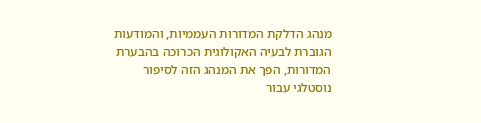מנהג הדלקת המדורות העממיות, והמודעות הגוברת לבעיה האקולוגית הכרוכה בהבערת המדורות, הפך את המנהג הזה לסיפור נוסטלגי עבור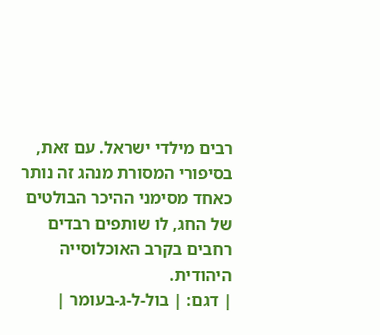רבים מילדי ישראל. עם זאת, בסיפורי המסורת מנהג זה נותר כאחד מסימני ההיכר הבולטים של החג, לו שותפים רבדים רחבים בקרב האוכלוסייה היהודית.
| דגם: | בול-ל-ג-בעומר |